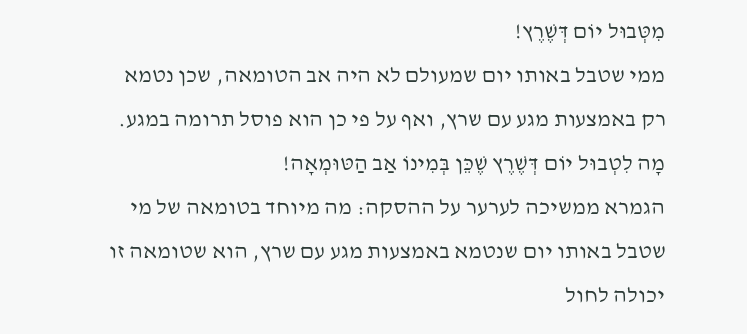מִטְּבוּל יוֹם דְּשֶׁרֶץ!
ממי שטבל באותו יום שמעולם לא היה אב הטומאה, שכן נטמא רק באמצעות מגע עם שרץ, ואף על פי כן הוא פוסל תרומה במגע.
מָה לִטְבוּל יוֹם דְּשֶׁרֶץ שֶׁכֵּן בְּמִינוֹ אַב הַטּוּמְאָה!
הגמרא ממשיכה לערער על ההסקה: מה מיוחד בטומאה של מי שטבל באותו יום שנטמא באמצעות מגע עם שרץ, הוא שטומאה זו יכולה לחול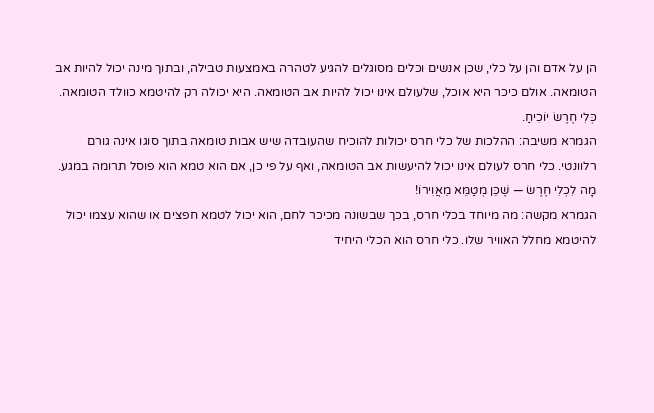הן על אדם והן על כלי, שכן אנשים וכלים מסוגלים להגיע לטהרה באמצעות טבילה, ובתוך מינה יכול להיות אב הטומאה. אולם כיכר היא אוכל, שלעולם אינו יכול להיות אב הטומאה. היא יכולה רק להיטמא כוולד הטומאה.
כְּלִי חֶרֶשׂ יוֹכִיחַ.
הגמרא משיבה: ההלכות של כלי חרס יכולות להוכיח שהעובדה שיש אבות טומאה בתוך סוגו אינה גורם רלוונטי. כלי חרס לעולם אינו יכול להיעשות אב הטומאה, ואף על פי כן, אם הוא טמא הוא פוסל תרומה במגע.
מָה לִכְלִי חֶרֶשׂ — שֶׁכֵּן מְטַמֵּא מֵאֲוִירוֹ!
הגמרא מקשה: מה מיוחד בכלי חרס, בכך שבשונה מכיכר לחם, הוא יכול לטמא חפצים או שהוא עצמו יכול להיטמא מחלל האוויר שלו. כלי חרס הוא הכלי היחיד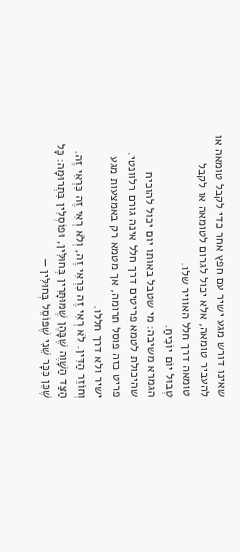שאינו דורש מגע ישיר עם חפץ אחר כדי לקבל טומאה או להעביר טומאה, אלא יכול לגרום לטומאה או לקבל טומאה דרך חלל האוויר שלו.
טְבוּל יוֹם יוֹכִיחַ.
הגמרא משיבה: מי שטבל באותו יום יכול להוכיח שהיכולת לטמא פריטים דרך חלל אינה גורם רלוונטי. פריט כזה פוסל תרומה, אך מטמא רק באמצעות מגע ישיר ולא דרך חללו.
וְחוֹזֵר הַדִּין. לֹא רְאִי זֶה כִּרְאִי זֶה, וְלֹא רְאִי זֶה כִּרְאִי זֶה. הַצַּד הַשָּׁוֶה שֶׁבָּהֶן שֶׁמּוּתָּרִין בְּחוּלִּין, וּפוֹסְלִין בִּתְרוּמָה: כׇּל שֶׁכֵּן כִּכָּר שֵׁנִי שֶׁפּוֹסֵל בְּחוּלִּין —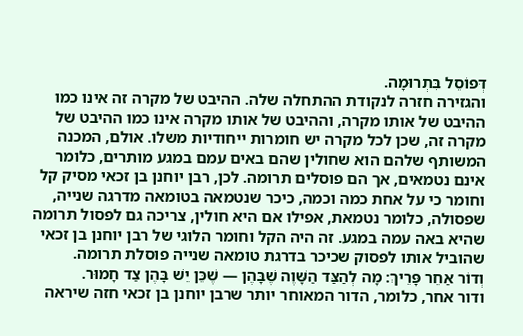דְּפוֹסֵל בִּתְרוּמָה.
והגזירה חזרה לנקודת ההתחלה שלה. ההיבט של מקרה זה אינו כמו ההיבט של אותו מקרה, וההיבט של אותו מקרה אינו כמו ההיבט של מקרה זה, שכן לכל מקרה יש חומרות ייחודיות משלו. אולם, המכנה המשותף שלהם הוא שחולין שהם באים עמם במגע מותרים, כלומר אינם נטמאים, אך הם פוסלים תרומה. לכן, רבן יוחנן בן זכאי מסיק קל וחומר כי על אחת כמה וכמה, כיכר שנטמאה בטומאה מדרגה שנייה, שפסולה, כלומר נטמאת, אפילו אם היא חולין, צריכה גם לפסול תרומה שהיא באה עמה במגע. זה היה הקל וחומר הלוגי של רבן יוחנן בן זכאי שהוביל אותו לפסוק שכיכר בדרגת טומאה שנייה פוסלת תרומה.
וְדוֹר אַחֵר פָּרֵיךְ: מָה לְהַצַּד הַשָּׁוֶה שֶׁבָּהֶן — שֶׁכֵּן יֵשׁ בָּהֶן צַד חָמוּר.
ודור אחר, כלומר, הדור המאוחר יותר שרבן יוחנן בן זכאי חזה שיראה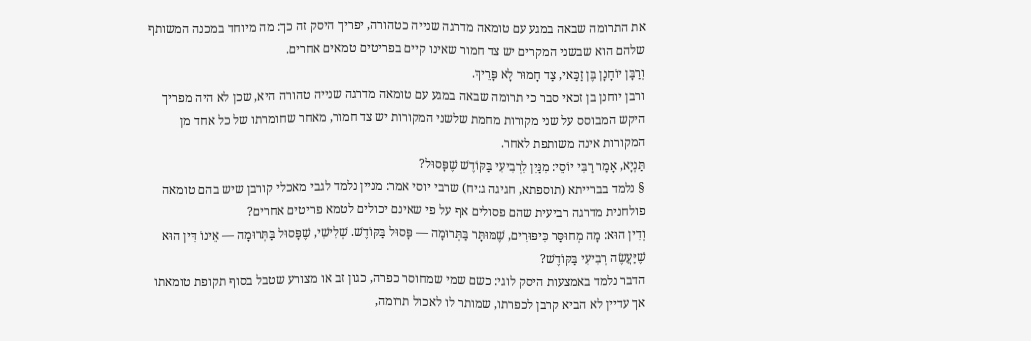את התרומה שבאה במגע עם טומאה מדרגה שנייה כטהורה, יפריך היסק זה כך: מה מיוחד במכנה המשותף שלהם הוא שבשני המקרים יש צד חמור שאינו קיים בפריטים טמאים אחרים.
וְרַבָּן יוֹחָנָן בֶּן זַכַּאי, צַד חָמוּר לָא פָּרֵיךְ.
ורבן יוחנן בן זכאי סבר כי תרומה שבאה במגע עם טומאה מדרגה שנייה טהורה היא, שכן לא היה מפריך היקש המבוסס על שני מקורות מחמת שלשני המקורות יש צד חמור, מאחר שחומרתו של כל אחד מן המקורות אינה משותפת לאחר.
תַּנְיָא, אָמַר רַבִּי יוֹסֵי: מִנַּיִן לִרְבִיעִי בַּקּוֹדֶשׁ שֶׁפָּסוּל?
§ נלמד בברייתא (תוספתא, חגיגה ג:יח) שרבי יוסי אמר: מניין נלמד לגבי מאכלי קורבן שיש בהם טומאה פולחנית מדרגה רביעית שהם פסולים אף על פי שאינם יכולים לטמא פריטים אחרים?
וְדִין הוּא: מָה מְחוּסַּר כִּיפּוּרִים, שֶׁמּוּתָּר בַּתְּרוּמָה — פָּסוּל בַּקּוֹדֶשׁ. שְׁלִישִׁי, שֶׁפָּסוּל בַּתְּרוּמָה — אֵינוֹ דִּין הוּא שֶׁיַּעֲשֶׂה רְבִיעִי בַּקּוֹדֶשׁ?
הדבר נלמד באמצעות היסק לוגי: כשם שמי שמחוסר כפרה, כגון זב או מצורע שטבל בסוף תקופת טומאתו אך עדיין לא הביא קרבן לכפרתו, שמותר לו לאכול תרומה,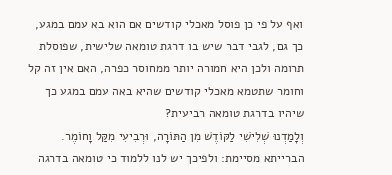ואף על פי כן פוסל מאכלי קודשים אם הוא בא עמם במגע, כך גם, לגבי דבר שיש בו דרגת טומאה שלישית, שפוסלת תרומה ולכן היא חמורה יותר ממחוסר כפרה, האם אין זה קל וחומר שתטמא מאכלי קודשים שהיא באה עמם במגע כך שיהיו בדרגת טומאה רביעית?
וְלָמַדְנוּ שְׁלִישִׁי לַקּוֹדֶשׁ מִן הַתּוֹרָה, וּרְבִיעִי מִקַּל וָחוֹמֶר.
הברייתא מסיימת: ולפיכך יש לנו ללמוד כי טומאה בדרגה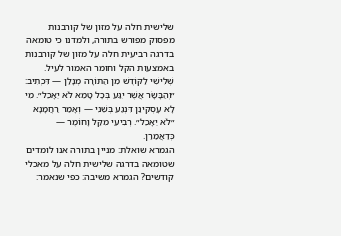שלישית חלה על מזון של קורבנות מפסוק מפורש בתורה, ולמדנו כי טומאה בדרגה רביעית חלה על מזון של קורבנות באמצעות הקל וחומר האמור לעיל.
שְׁלִישִׁי לַקּוֹדֶשׁ מִן הַתּוֹרָה מְנָלַן — דִּכְתִיב: ״וְהַבָּשָׂר אֲשֶׁר יִגַּע בְּכׇל טָמֵא לֹא יֵאָכֵל״. מִי לָא עָסְקִינַן דִּנְגַע בְּשֵׁנִי — וְאָמַר רַחֲמָנָא ״לֹא יֵאָכֵל״. רְבִיעִי מִקַּל וָחוֹמֶר — כְּדַאֲמַרַן.
הגמרא שואלת: מניין בתורה אנו לומדים שטומאה בדרגה שלישית חלה על מאכלי קודשים? הגמרא משיבה: כפי שנאמר: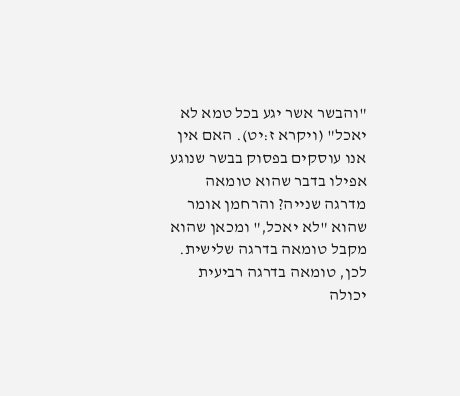"והבשר אשר יגע בכל טמא לא יאכל" (ויקרא ז:יט). האם אין אנו עוסקים בפסוק בבשר שנוגע אפילו בדבר שהוא טומאה מדרגה שנייה? והרחמן אומר שהוא "לא יאכל," ומכאן שהוא מקבל טומאה בדרגה שלישית. לכן, טומאה בדרגה רביעית יכולה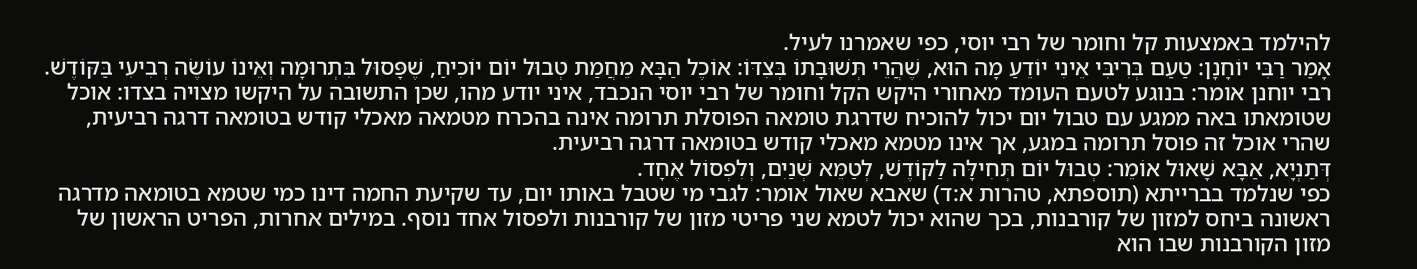להילמד באמצעות קל וחומר של רבי יוסי, כפי שאמרנו לעיל.
אָמַר רַבִּי יוֹחָנָן: טַעַם בְּרִיבִּי אֵינִי יוֹדֵעַ מָה הוּא, שֶׁהֲרֵי תְּשׁוּבָתוֹ בְּצִדּוֹ: אוֹכֶל הַבָּא מֵחֲמַת טְבוּל יוֹם יוֹכִיחַ, שֶׁפָּסוּל בִּתְרוּמָה וְאֵינוֹ עוֹשֶׂה רְבִיעִי בַּקּוֹדֶשׁ.
רבי יוחנן אומר: בנוגע לטעם העומד מאחורי היקש הקל וחומר של רבי יוסי הנכבד, איני יודע מהו, שכן התשובה על היקשו מצויה בצדו: אוכל שטומאתו באה ממגע עם טבול יום יכול להוכיח שדרגת טומאה הפוסלת תרומה אינה בהכרח מטמאה מאכלי קודש בטומאה דרגה רביעית, שהרי אוכל זה פוסל תרומה במגע, אך אינו מטמא מאכלי קודש בטומאה דרגה רביעית.
דְּתַנְיָא, אַבָּא שָׁאוּל אוֹמֵר: טְבוּל יוֹם תְּחִילָּה לַקּוֹדֶשׁ, לְטַמֵּא שְׁנַיִם, וְלִפְסוֹל אֶחָד.
כפי שנלמד בברייתא (תוספתא, טהרות א:ד) שאבא שאול אומר: לגבי מי שטבל באותו יום, עד שקיעת החמה דינו כמי שטמא בטומאה מדרגה ראשונה ביחס למזון של קורבנות, בכך שהוא יכול לטמא שני פריטי מזון של קורבנות ולפסול אחד נוסף. במילים אחרות, הפריט הראשון של מזון הקורבנות שבו הוא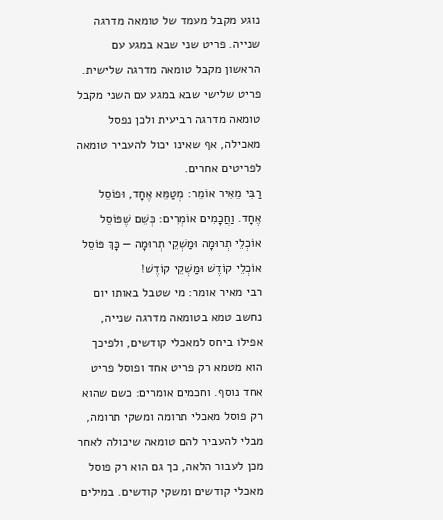נוגע מקבל מעמד של טומאה מדרגה שנייה. פריט שני שבא במגע עם הראשון מקבל טומאה מדרגה שלישית. פריט שלישי שבא במגע עם השני מקבל טומאה מדרגה רביעית ולכן נפסל מאכילה, אף שאינו יכול להעביר טומאה לפריטים אחרים.
רַבִּי מֵאִיר אוֹמֵר: מְטַמֵּא אֶחָד, וּפוֹסֵל אֶחָד. וַחֲכָמִים אוֹמְרִים: כְּשֵׁם שֶׁפּוֹסֵל אוֹכְלֵי תְרוּמָה וּמַשְׁקֵי תְרוּמָה — כָּךְ פּוֹסֵל אוֹכְלֵי קוֹדֶשׁ וּמַשְׁקֵי קוֹדֶשׁ!
רבי מאיר אומר: מי שטבל באותו יום נחשב טמא בטומאה מדרגה שנייה, אפילו ביחס למאכלי קודשים, ולפיכך הוא מטמא רק פריט אחד ופוסל פריט אחד נוסף. וחכמים אומרים: כשם שהוא רק פוסל מאכלי תרומה ומשקי תרומה, מבלי להעביר להם טומאה שיכולה לאחר מכן לעבור הלאה, כך גם הוא רק פוסל מאכלי קודשים ומשקי קודשים. במילים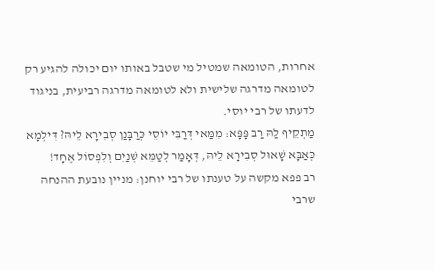אחרות, הטומאה שמטיל מי שטבל באותו יום יכולה להגיע רק לטומאה מדרגה שלישית ולא לטומאה מדרגה רביעית, בניגוד לדעתו של רבי יוסי.
מַתְקֵיף לַהּ רַב פָּפָּא: מִמַּאי דְּרַבִּי יוֹסֵי כְּרַבָּנַן סְבִירָא לֵיהּ? דִּילְמָא כְּאַבָּא שָׁאוּל סְבִירָא לֵיהּ, דְּאָמַר לְטַמֵּא שְׁנַיִם וְלִפְסוֹל אֶחָד!
רב פפא מקשה על טענתו של רבי יוחנן: מניין נובעת ההנחה שרבי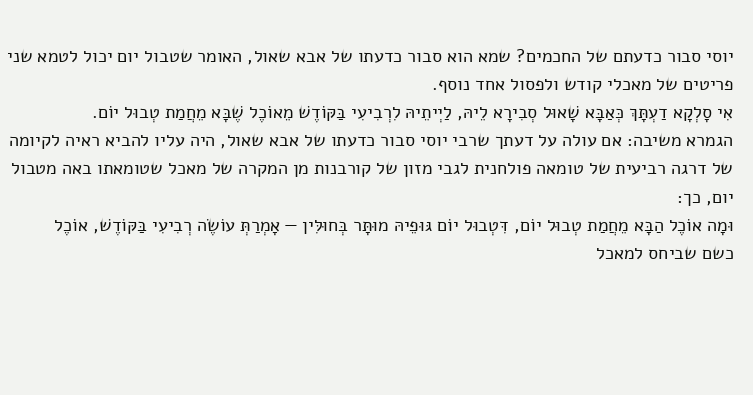יוסי סבור כדעתם של החכמים? שמא הוא סבור כדעתו של אבא שאול, האומר שטבול יום יכול לטמא שני פריטים של מאכלי קודש ולפסול אחד נוסף.
אִי סָלְקָא דַעְתָּךְ כְּאַבָּא שָׁאוּל סְבִירָא לֵיהּ, לַיְיתֵיהּ לִרְבִיעִי בַּקּוֹדֶשׁ מֵאוֹכֶל שֶׁבָּא מֵחֲמַת טְבוּל יוֹם.
הגמרא משיבה: אם עולה על דעתך שרבי יוסי סבור כדעתו של אבא שאול, היה עליו להביא ראיה לקיומה של דרגה רביעית של טומאה פולחנית לגבי מזון של קורבנות מן המקרה של מאכל שטומאתו באה מטבול יום, כך:
וּמָה אוֹכֶל הַבָּא מֵחֲמַת טְבוּל יוֹם, דִּטְבוּל יוֹם גּוּפֵיהּ מוּתָּר בְּחוּלִּין — אָמְרַתְּ עוֹשֶׂה רְבִיעִי בַּקּוֹדֶשׁ, אוֹכֶל
כשם שביחס למאכל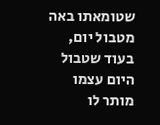שטומאתו באה מטבול יום, בעוד שטבול היום עצמו מותר לו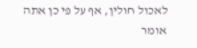לאכול חולין, אף על פי כן אתה אומר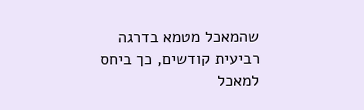שהמאכל מטמא בדרגה רביעית קודשים, כך ביחס למאכל